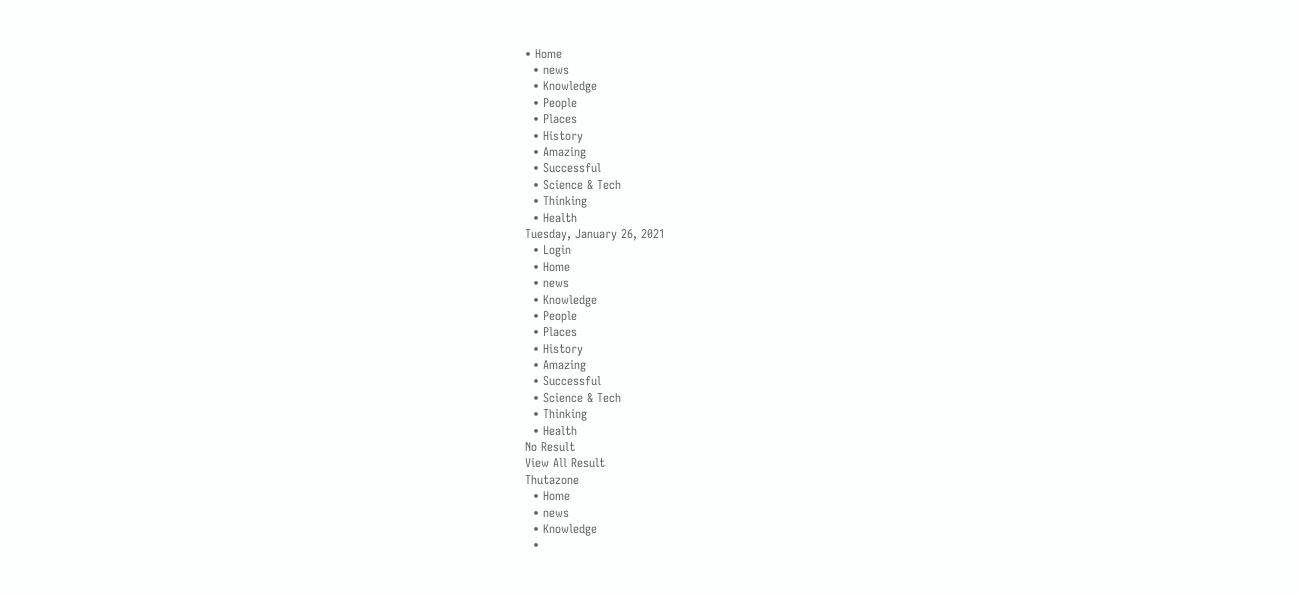• Home
  • news
  • Knowledge
  • People
  • Places
  • History
  • Amazing
  • Successful
  • Science & Tech
  • Thinking
  • Health
Tuesday, January 26, 2021
  • Login
  • Home
  • news
  • Knowledge
  • People
  • Places
  • History
  • Amazing
  • Successful
  • Science & Tech
  • Thinking
  • Health
No Result
View All Result
Thutazone
  • Home
  • news
  • Knowledge
  •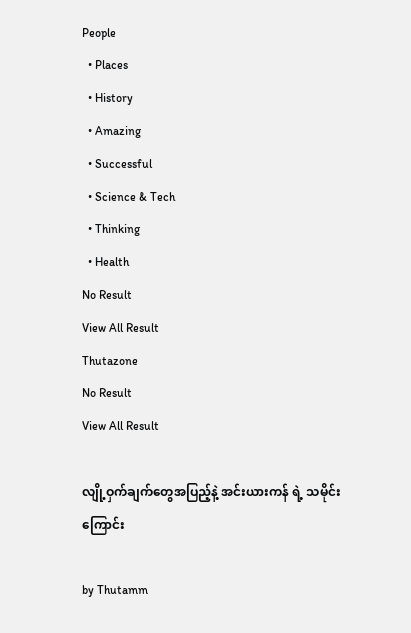People
  • Places
  • History
  • Amazing
  • Successful
  • Science & Tech
  • Thinking
  • Health
No Result
View All Result
Thutazone
No Result
View All Result

လျို့ဝှက်ချက်တွေအပြည့်နဲ့ အင်းယားကန် ရဲ့ သမိုင်းကြောင်း

by Thutamm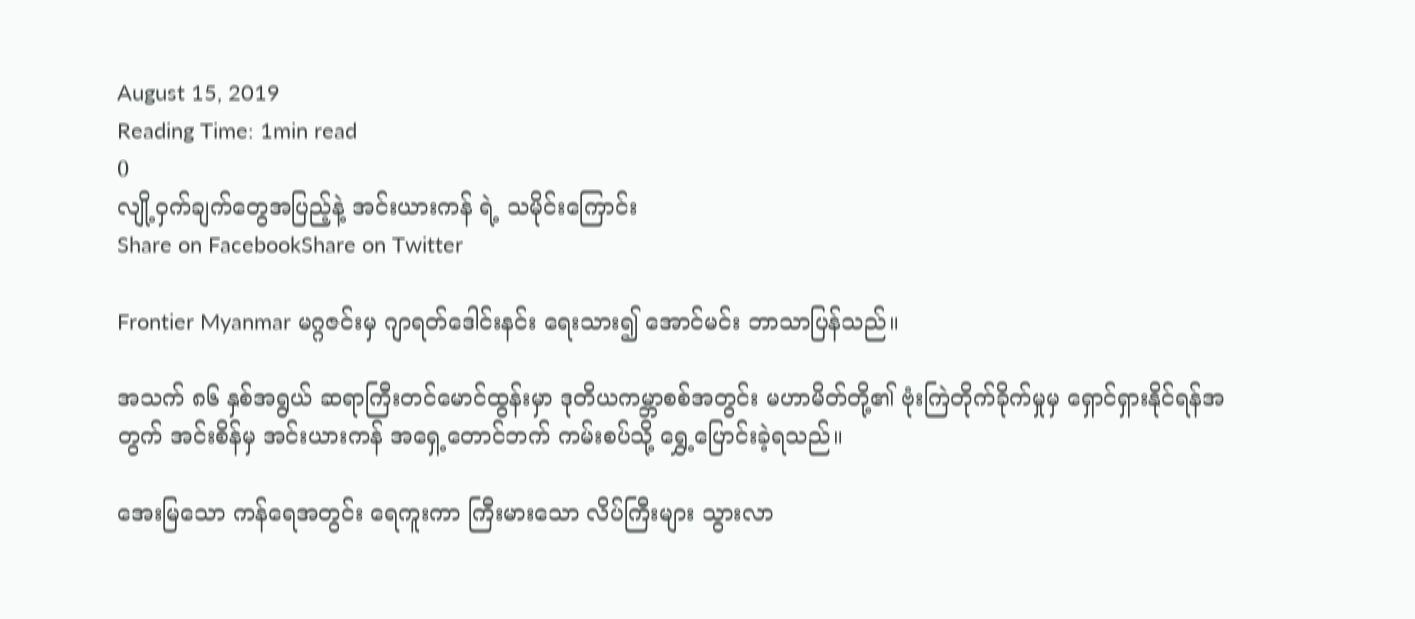August 15, 2019
Reading Time: 1min read
0
လျို့ဝှက်ချက်တွေအပြည့်နဲ့ အင်းယားကန် ရဲ့ သမိုင်းကြောင်း
Share on FacebookShare on Twitter

Frontier Myanmar မဂ္ဂဇင်းမှ ဂျာရတ်ဒေါင်းနင်း ရေးသား၍ အောင်မင်း ဘာသာပြန်သည်။

အသက် ၈၆ နှစ်အရွယ် ဆရာကြီးတင်မောင်ထွန်းမှာ ဒုတိယကမ္ဘာစစ်အတွင်း မဟာမိတ်တို့၏ ဗုံးကြဲတိုက်ခိုက်မှုမှ ရှောင်ရှားနိုင်ရန်အတွက် အင်းစိန်မှ အင်းယားကန် အရှေ့တောင်ဘက် ကမ်းစပ်သို့ ရွှေ့ပြောင်းခဲ့ရသည်။

အေးမြသော ကန်ရေအတွင်း ရေကူးကာ ကြီးမားသော လိပ်ကြီးများ သွားလာ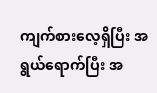ကျက်စားလေ့ရှိပြီး အရွယ်ရောက်ပြီး အ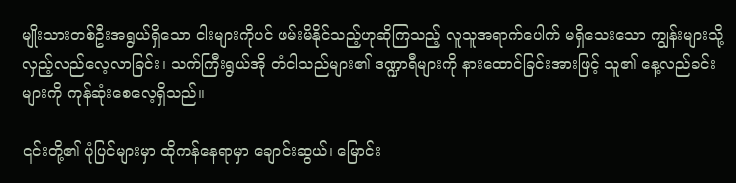မျိုးသားတစ်ဦးအရွယ်ရှိသော ငါးများကိုပင် ဖမ်းမိနိုင်သည့်ဟုဆိုကြသည့် လူသူအရာက်ပေါက် မရှိသေးသော ကျွန်းများသို့ လှည့်လည်လေ့လာခြင်း၊ သက်ကြီးရွယ်အို တံငါသည်များ၏ ဒဏ္ဍာရီများကို နားထောင်ခြင်းအားဖြင့် သူ၏ နေ့လည်ခင်းများကို ကုန်ဆုံးစေလေ့ရှိသည်။

၎င်းတို့၏ ပုံပြင်များမှာ ထိုကန်နေရာမှာ ချောင်းဆွယ်၊ မြောင်း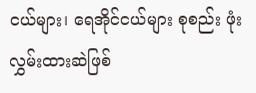ငယ်များ၊ ရေအိုင်ငယ်များ စုစည်း ဖုံးလွှမ်းထားဆဲဖြစ်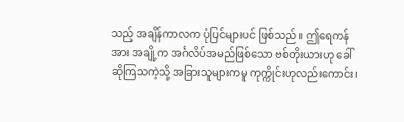သည့် အချိန်ကာလက ပုံပြင်များပင် ဖြစ်သည်။ ဤရေကန်အား အချို့က အင်္ဂလိပ်အမည်ဖြစ်သော ဗစ်တိုးယားဟု ခေါ်ဆိုကြသကဲ့သို့ အခြားသူများကမူ ကုက္ကိုင်းဟုလည်းကောင်း၊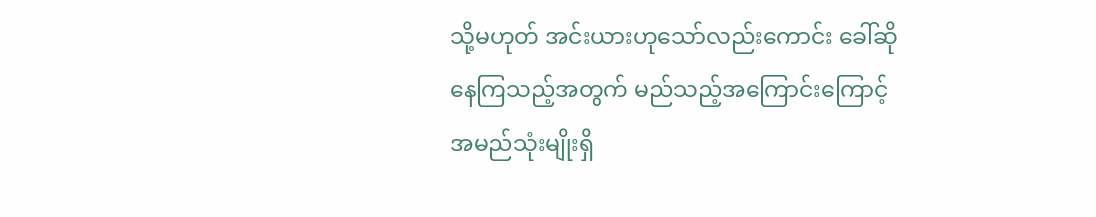သို့မဟုတ် အင်းယားဟုသော်လည်းကောင်း ခေါ်ဆိုနေကြသည့်အတွက် မည်သည့်အကြောင်းကြောင့် အမည်သုံးမျိုးရှိ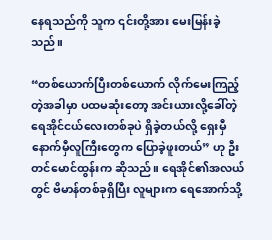နေရသည်ကို သူက ၎င်းတို့အား မေးမြန်းခဲ့သည်။

“တစ်ယောက်ပြီးတစ်ယောက် လိုက်မေးကြည့်တဲ့အခါမှာ ပထမဆုံးတော့ အင်းယားလို့ခေါ်တဲ့ ရေအိုင်ငယ်လေးတစ်ခုပဲ ရှိခဲ့တယ်လို့ ရှေးမှီနောက်မှီလူကြီးတွေက ပြောခဲ့ဖူးတယ်” ဟု ဦးတင်မောင်ထွန်းက ဆိုသည်။ ရေအိုင်၏အလယ်တွင် ဗိမာန်တစ်ခုရှိပြီး လူများက ရေအောက်သို့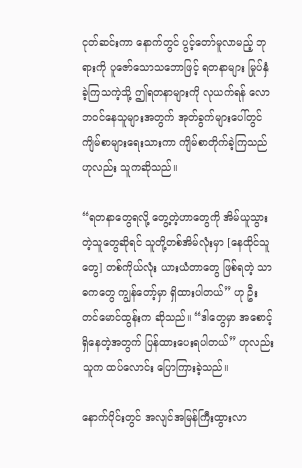ငုတ်ဆင်းကာ နောက်တွင် ပွင့်တော်မူလာမည့် ဘုရားကို ပူဇော်သောသဘောဖြင့် ရတနာများ မြုပ်နှံခဲ့ကြသကဲ့သို့ ဤရတနာများကို လုယက်ရန် လောဘဝင်နေသူများအတွက် အုတ်ခွက်များပေါ်တွင် ကျိမ်စာများရေးသားကာ ကျိမ်စာတိုက်ခဲ့ကြသည်ဟုလည်း သူကဆိုသည်။

“ရတနာတွေရလို့ တွေ့တဲ့ဟာတွေကို အိမ်ယူသွားတဲ့သူတွေဆိုရင် သူတို့တစ်အိမ်လုံးမှာ [နေထိုင်သူတွေ] တစ်ကိုယ်လုံး ယားယံတာတွေ ဖြစ်ရတဲ့ သာဓကတွေ ကျွန်တော့်မှာ ရှိထားပါတယ်” ဟု ဦးတင်မောင်ထွန်းက ဆိုသည်။ “ဒါတွေမှာ အစောင့်ရှိနေတဲ့အတွက် ပြန်ထားပေးရပါတယ်” ဟုလည်း သူက ထပ်လောင်း ပြောကြားခဲ့သည်။

နောက်ပိုင်းတွင် အလျင်အမြန်ကြီးထွားလာ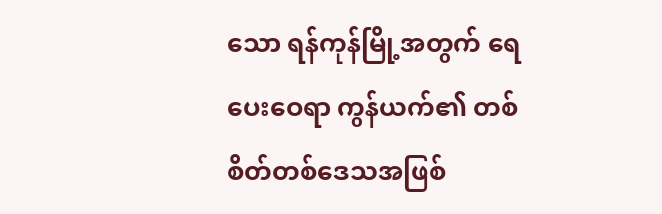သော ရန်ကုန်မြို့အတွက် ရေပေးဝေရာ ကွန်ယက်၏ တစ်စိတ်တစ်ဒေသအဖြစ်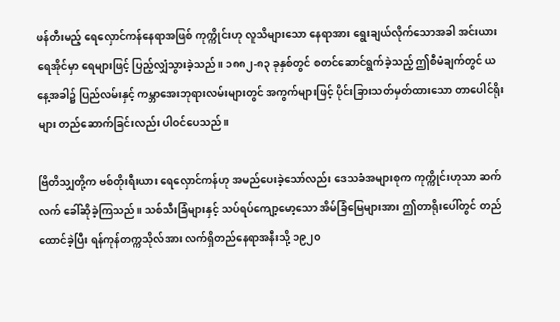ဖန်တီးမည့် ရေလှောင်ကန်နေရာအဖြစ် ကုက္ကိုင်းဟု လူသိများသော နေရာအား ရွေးချယ်လိုက်သောအခါ အင်းယားရေအိုင်မှာ ရေများဖြင့် ပြည့်လျှံသွားခဲ့သည်။ ၁၈၈၂-၈၃ ခုနှစ်တွင် စတင်ဆောင်ရွက်ခဲ့သည့် ဤစီမံချက်တွင် ယနေ့အခါ၌ ပြည်လမ်းနှင့် ကမ္ဘာအေးဘုရားလမ်းများတွင် အကွက်များဖြင့် ပိုင်းခြားသတ်မှတ်ထားသော တာပေါင်ရိုးများ တည်ဆောက်ခြင်းလည်း ပါဝင်ပေသည်။

ဗြိတိသျှတို့က ဗစ်တိုးရီးယား ရေလှောင်ကန်ဟု အမည်ပေးခဲ့သော်လည်း ဒေသခံအများစုက ကုက္ကိုင်းဟုသာ ဆက်လက် ခေါ်ဆိုခဲ့ကြသည်။ သစ်သီးခြံများနှင့် သပ်ရပ်ကျော့မော့သော အိမ်ခြံမြေများအား ဤတာရိုးပေါ်တွင် တည်ထောင်ခဲ့ပြီး ရန်ကုန်တက္ကသိုလ်အား လက်ရှိတည်နေရာအနီးသို့ ၁၉၂၀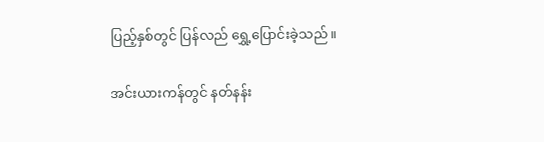ပြည့်နှစ်တွင် ပြန်လည် ရွှေ့ပြောင်းခဲ့သည်။

အင်းယားကန်တွင် နတ်နန်း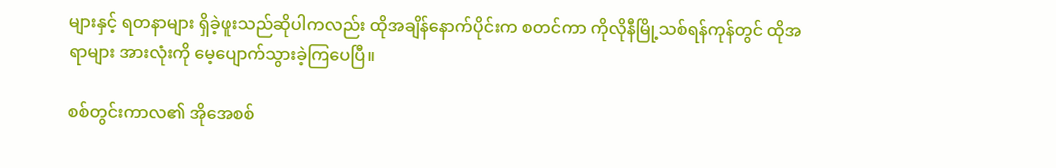များနှင့် ရတနာများ ရှိခဲ့ဖူးသည်ဆိုပါကလည်း ထိုအချိန်နောက်ပိုင်းက စတင်ကာ ကိုလိုနီမြို့သစ်ရန်ကုန်တွင် ထိုအရာများ အားလုံးကို မေ့ပျောက်သွားခဲ့ကြပေပြီ။

စစ်တွင်းကာလ၏ အိုအေစစ်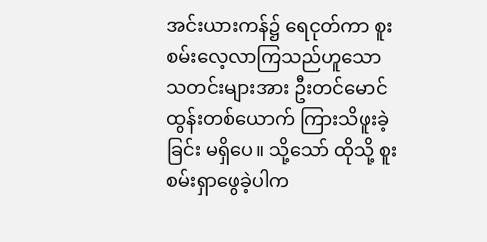အင်းယားကန်၌ ရေငုတ်ကာ စူးစမ်းလေ့လာကြသည်ဟူသော သတင်းများအား ဦးတင်မောင်ထွန်းတစ်ယောက် ကြားသိဖူးခဲ့ခြင်း မရှိပေ။ သို့သော် ထိုသို့ စူးစမ်းရှာဖွေခဲ့ပါက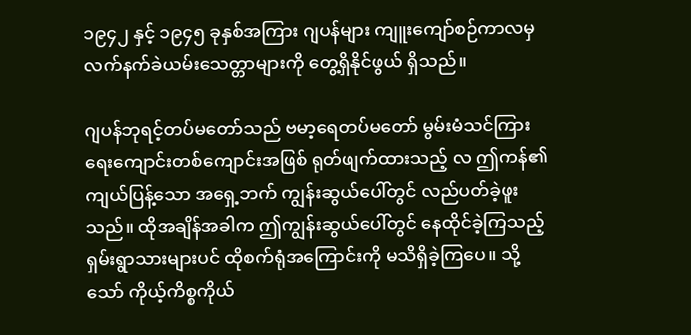၁၉၄၂ နှင့် ၁၉၄၅ ခုနှစ်အကြား ဂျပန်များ ကျူးကျော်စဉ်ကာလမှ လက်နက်ခဲယမ်းသေတ္တာများကို တွေ့ရှိနိုင်ဖွယ် ရှိသည်။

ဂျပန်ဘုရင့်တပ်မတော်သည် ဗမာ့ရေတပ်မတော် မွမ်းမံသင်ကြားရေးကျောင်းတစ်ကျောင်းအဖြစ် ရုတ်ဖျက်ထားသည့် လ ဤကန်၏ ကျယ်ပြန့်သော အရှေ့ဘက် ကျွန်းဆွယ်ပေါ်တွင် လည်ပတ်ခဲ့ဖူးသည်။ ထိုအချိန်အခါက ဤကျွန်းဆွယ်ပေါ်တွင် နေထိုင်ခဲ့ကြသည့် ရှမ်းရွာသားများပင် ထိုစက်ရုံအကြောင်းကို မသိရှိခဲ့ကြပေ။ သို့သော် ကိုယ့်ကိစ္စကိုယ်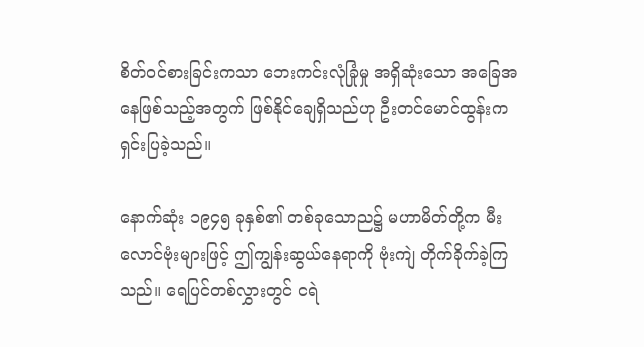စိတ်ဝင်စားခြင်းကသာ ဘေးကင်းလုံခြုံမှု အရှိဆုံးသော အခြေအနေဖြစ်သည့်အတွက် ဖြစ်နိုင်ချေရှိသည်ဟု ဦးတင်မောင်ထွန်းက ရှင်းပြခဲ့သည်။

နောက်ဆုံး ၁၉၄၅ ခုနှစ်၏ တစ်ခုသောည၌ မဟာမိတ်တို့က မီးလောင်ဗုံးများဖြင့် ဤကျွန်းဆွယ်နေရာကို ဗုံးကျဲ တိုက်ခိုက်ခဲ့ကြသည်။ ရေပြင်တစ်လွှားတွင် ငရဲ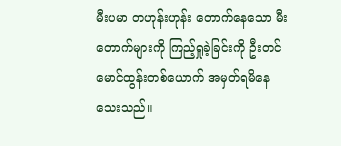မီးပမာ တဟုန်းဟုန်း တောက်နေသော မီးတောက်များကို ကြည့်ရှုခဲ့ခြင်းကို ဦးတင်မောင်ထွန်းတစ်ယောက် အမှတ်ရမိနေသေးသည်။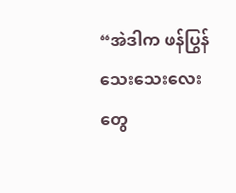“အဲဒါက ဖန်ပြွန်သေးသေးလေးတွေ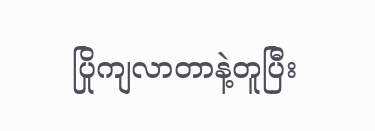ပြိုကျလာတာနဲ့တူပြီး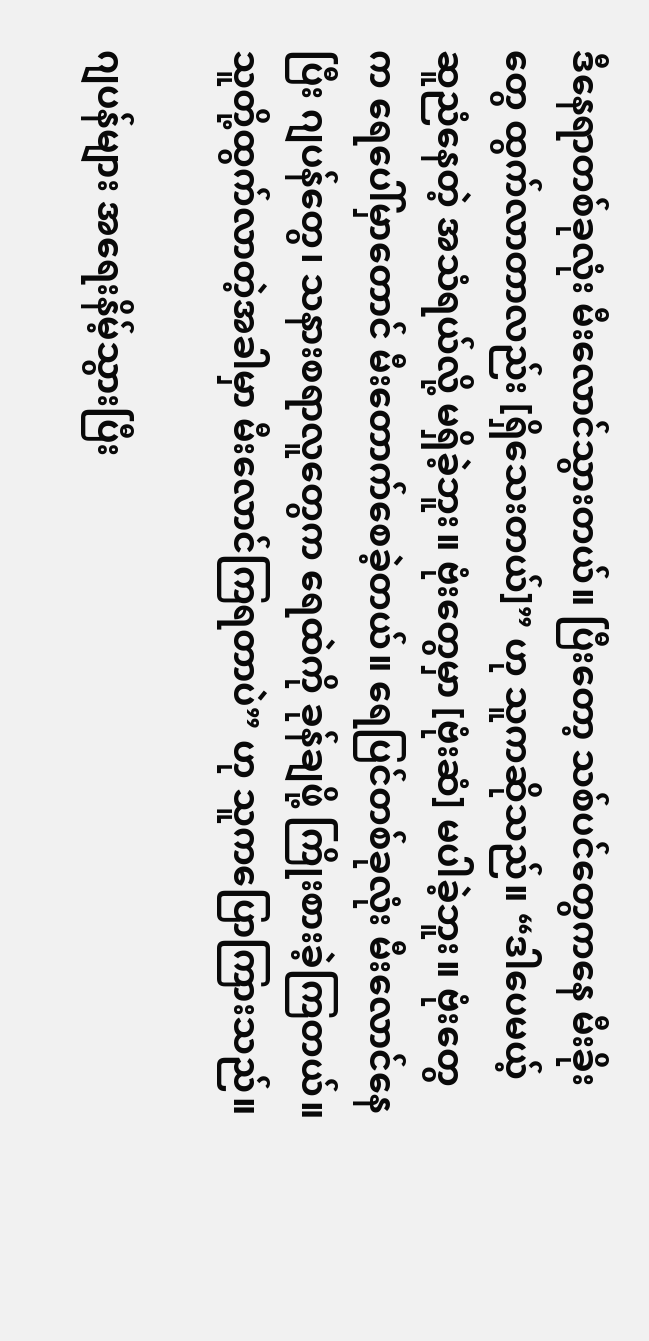ဒီနေရာတစ်ခုလုံး မီးလောင်သွားတယ်။ ပြီးတော့ သစ်ပင်တွေကနေ မီးခိုးတွေ ထွက်လာတာလည်း [ရှိသေးတယ်]” ဟု သူကဆိုသည်။ “ဒါပေမယ့် ဆူညံနေတဲ့ အသံရယ်လို့ မရှိခဲ့ဘူး။ ဗုံးတွေမှာ [ဗုံးဆံ] မပါခဲ့ဘူး။ ဗုံးတွေက ရေပေါ်မှာတောင် မီးတောက်စေခဲ့တယ်။ ရေပြင်တစ်ခုလုံး မီးလောင်နေပြီး ဂျပန်တွေ၊ သနားစရာလူတွေက ရေထဲကို ခုန်ချဖို့ ကြိုးစားခဲ့ကြတယ်။ သူတို့ထွက်လာတဲ့အခါမှာ မီးလောင်ကြရတာပဲ” ဟု သူကပြောကြားသည်။

ဂျပန်များ အရေးနိမ့်သွားပြီး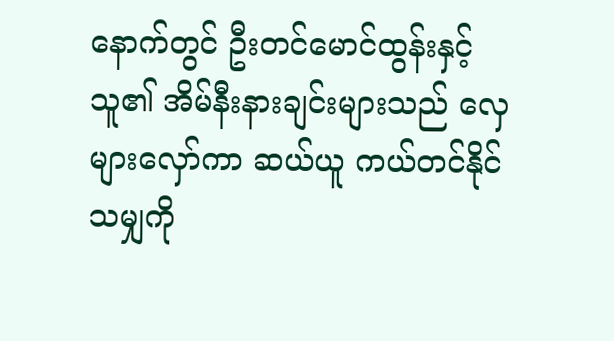နောက်တွင် ဦးတင်မောင်ထွန်းနှင့် သူ၏ အိမ်နီးနားချင်းများသည် လှေများလှော်ကာ ဆယ်ယူ ကယ်တင်နိုင်သမျှကို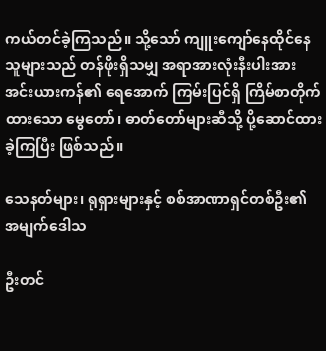ကယ်တင်ခဲ့ကြသည်။ သို့သော် ကျူးကျော်နေထိုင်နေသူများသည် တန်ဖိုးရှိသမျှ အရာအားလုံးနီးပါးအား အင်းယားကန်၏ ရေအောက် ကြမ်းပြင်ရှိ ကြိမ်စာတိုက်ထားသော မွေတော်၊ ဓာတ်တော်များဆီသို့ ပို့ဆောင်ထားခဲ့ကြပြီး ဖြစ်သည်။

သေနတ်များ၊ ရုရှားများနှင့် စစ်အာဏာရှင်တစ်ဦး၏ အမျက်ဒေါသ

ဦးတင်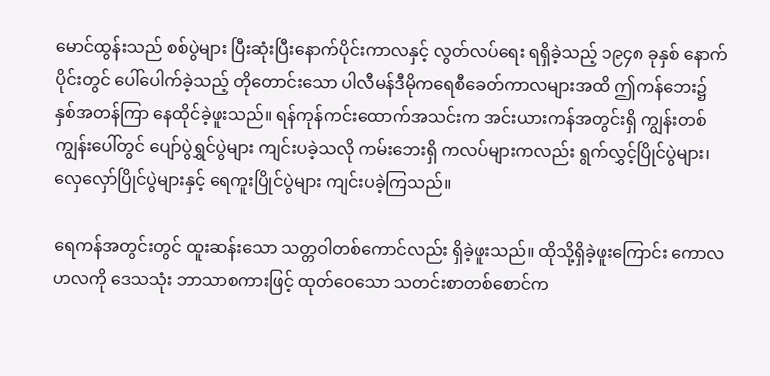မောင်ထွန်းသည် စစ်ပွဲများ ပြီးဆုံးပြီးနောက်ပိုင်းကာလနှင့် လွတ်လပ်ရေး ရရှိခဲ့သည့် ၁၉၄၈ ခုနှစ် နောက်ပိုင်းတွင် ပေါ်ပေါက်ခဲ့သည့် တိုတောင်းသော ပါလီမန်ဒီမိုကရေစီခေတ်ကာလများအထိ ဤကန်ဘေး၌ နှစ်အတန်ကြာ နေထိုင်ခဲ့ဖူးသည်။ ရန်ကုန်ကင်းထောက်အသင်းက အင်းယားကန်အတွင်းရှိ ကျွန်းတစ်ကျွန်းပေါ်တွင် ပျော်ပွဲရွှင်ပွဲများ ကျင်းပခဲ့သလို ကမ်းဘေးရှိ ကလပ်များကလည်း ရွက်လွှင့်ပြိုင်ပွဲများ၊ လှေလှော်ပြိုင်ပွဲများနှင့် ရေကူးပြိုင်ပွဲများ ကျင်းပခဲ့ကြသည်။

ရေကန်အတွင်းတွင် ထူးဆန်းသော သတ္တဝါတစ်ကောင်လည်း ရှိခဲ့ဖူးသည်။ ထိုသို့ရှိခဲ့ဖူးကြောင်း ကောလဟလကို ဒေသသုံး ဘာသာစကားဖြင့် ထုတ်ဝေသော သတင်းစာတစ်စောင်က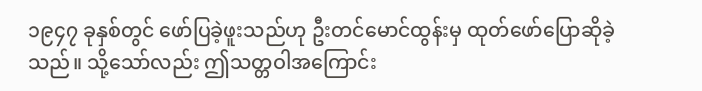၁၉၄၇ ခုနှစ်တွင် ဖော်ပြခဲ့ဖူးသည်ဟု ဦးတင်မောင်ထွန်းမှ ထုတ်ဖော်ပြောဆိုခဲ့သည်။ သို့သော်လည်း ဤသတ္တဝါအကြောင်း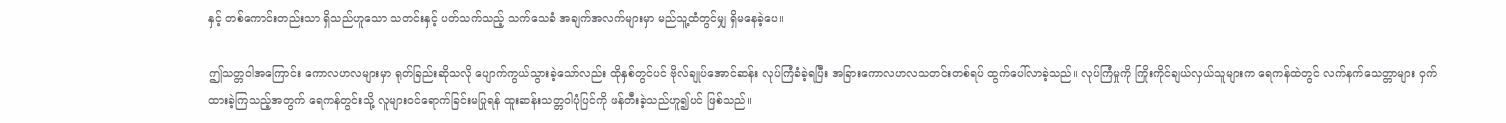နှင့် တစ်ကောင်းတည်းသာ ရှိသည်ဟူသော သတင်းနှင့် ပတ်သက်သည့် သက်သေခံ အချက်အလက်များမှာ မည်သူ့ထံတွင်မျှ ရှိမနေခဲ့ပေ။

ဤသတ္တဝါအကြောင်း ကောလဟလများမှာ ရုတ်ခြည်းဆိုသလို ပျောက်ကွယ်သွားခဲ့သော်လည်း ထိုနှစ်တွင်ပင် ဗိုလ်ချုပ်အောင်ဆန်း လုပ်ကြံခံခဲ့ရပြီး အခြားကောလဟလသတင်းတစ်ရပ် ထွက်ပေါ်လာခဲ့သည်။ လုပ်ကြံမှုကို ကြိုးကိုင်ချယ်လှယ်သူများက ရေကန်ထဲတွင် လက်နက်သေတ္တာများ ဝှက်ထားခဲ့ကြသည့်အတွက် ရေကန်တွင်းသို့ လူများဝင်ရောက်ခြင်းမပြုရန် ထူးဆန်းသတ္တဝါပုံပြင်ကို ဖန်တီးခဲ့သည်ဟူ၍ပင် ဖြစ်သည်။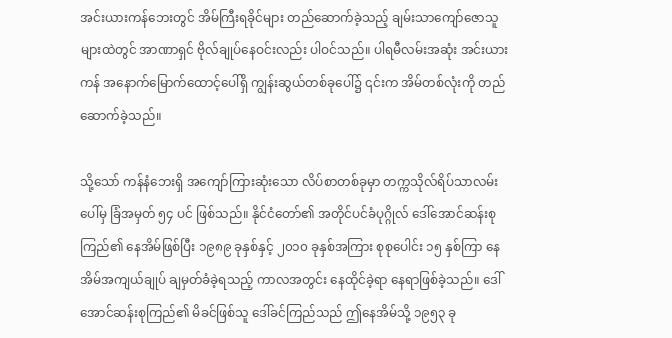အင်းယားကန်ဘေးတွင် အိမ်ကြီးရခိုင်များ တည်ဆောက်ခဲ့သည့် ချမ်းသာကျော်ဇောသူများထဲတွင် အာဏာရှင် ဗိုလ်ချုပ်နေဝင်းလည်း ပါဝင်သည်။ ပါရမီလမ်းအဆုံး အင်းယားကန် အနောက်မြောက်ထောင့်ပေါ်ရှိ ကျွန်းဆွယ်တစ်ခုပေါ်၌ ၎င်းက အိမ်တစ်လုံးကို တည်ဆောက်ခဲ့သည်။

သို့သော် ကန်နံဘေးရှိ အကျော်ကြားဆုံးသော လိပ်စာတစ်ခုမှာ တက္ကသိုလ်ရိပ်သာလမ်းပေါ်မှ ခြံအမှတ် ၅၄ ပင် ဖြစ်သည်။ နိုင်ငံတော်၏ အတိုင်ပင်ခံပုဂ္ဂိုလ် ဒေါ်အောင်ဆန်းစုကြည်၏ နေအိမ်ဖြစ်ပြီး ၁၉၈၉ ခုနှစ်နှင့် ၂၀၁၀ ခုနှစ်အကြား စုစုပေါင်း ၁၅ နှစ်ကြာ နေအိမ်အကျယ်ချုပ် ချမှတ်ခံခဲ့ရသည့် ကာလအတွင်း နေထိုင်ခဲ့ရာ နေရာဖြစ်ခဲ့သည်။ ဒေါ်အောင်ဆန်းစုကြည်၏ မိခင်ဖြစ်သူ ဒေါ်ခင်ကြည်သည် ဤနေအိမ်သို့ ၁၉၅၃ ခု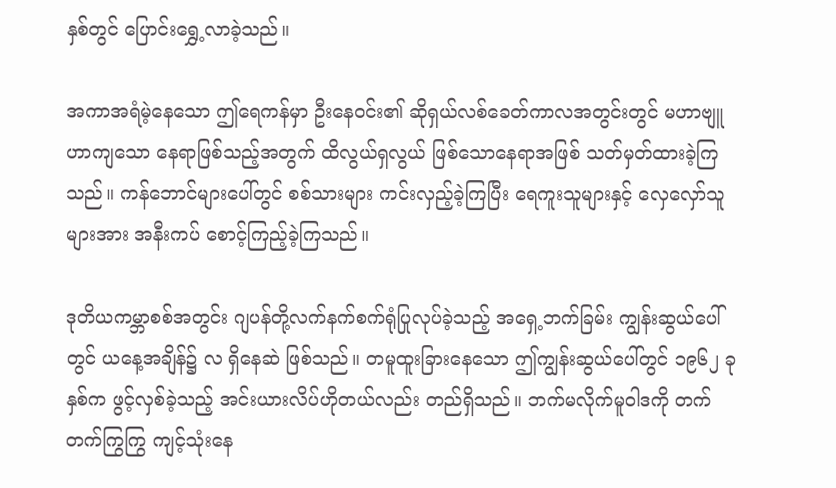နှစ်တွင် ပြောင်းရွှေ့လာခဲ့သည်။

အကာအရံမဲ့နေသော ဤရေကန်မှာ ဦးနေဝင်း၏ ဆိုရှယ်လစ်ခေတ်ကာလအတွင်းတွင် မဟာဗျူဟာကျသော နေရာဖြစ်သည့်အတွက် ထိလွယ်ရှလွယ် ဖြစ်သောနေရာအဖြစ် သတ်မှတ်ထားခဲ့ကြသည်။ ကန်ဘောင်များပေါ်တွင် စစ်သားများ ကင်းလှည့်ခဲ့ကြပြီး ရေကူးသူများနှင့် လှေလှော်သူများအား အနီးကပ် စောင့်ကြည့်ခဲ့ကြသည်။

ဒုတိယကမ္ဘာစစ်အတွင်း ဂျပန်တို့လက်နက်စက်ရုံပြုလုပ်ခဲ့သည့် အရှေ့ဘက်ခြမ်း ကျွန်းဆွယ်ပေါ်တွင် ယနေ့အချိန်၌ လ ရှိနေဆဲ ဖြစ်သည်။ တမူထူးခြားနေသော ဤကျွန်းဆွယ်ပေါ်တွင် ၁၉၆၂ ခုနှစ်က ဖွင့်လှစ်ခဲ့သည့် အင်းယားလိပ်ဟိုတယ်လည်း တည်ရှိသည်။ ဘက်မလိုက်မူဝါဒကို တက်တက်ကြွကြွ ကျင့်သုံးနေ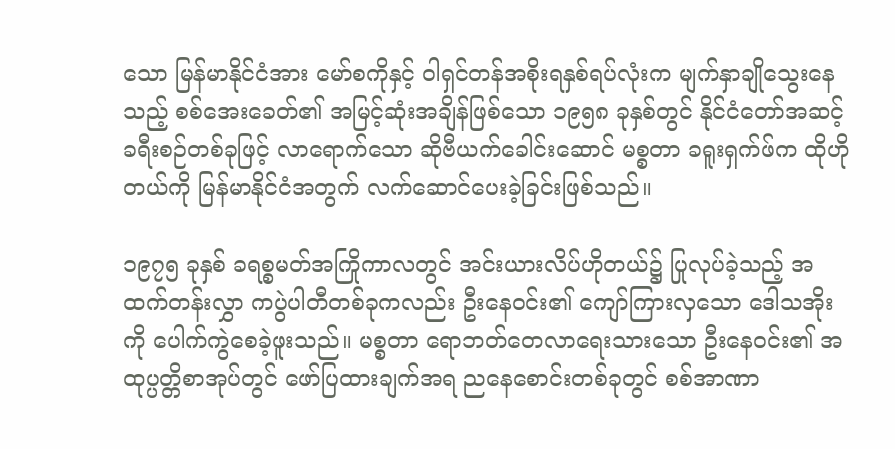သော မြန်မာနိုင်ငံအား မော်စကိုနှင့် ဝါရှင်တန်အစိုးရနှစ်ရပ်လုံးက မျက်နှာချိုသွေးနေသည့် စစ်အေးခေတ်၏ အမြင့်ဆုံးအချိန်ဖြစ်သော ၁၉၅၈ ခုနှစ်တွင် နိုင်ငံတော်အဆင့် ခရီးစဉ်တစ်ခုဖြင့် လာရောက်သော ဆိုဗီယက်ခေါင်းဆောင် မစ္စတာ ခရူးရှက်ဖ်က ထိုဟိုတယ်ကို မြန်မာနိုင်ငံအတွက် လက်ဆောင်ပေးခဲ့ခြင်းဖြစ်သည်။

၁၉၇၅ ခုနှစ် ခရစ္စမတ်အကြိုကာလတွင် အင်းယားလိပ်ဟိုတယ်၌ ပြုလုပ်ခဲ့သည့် အထက်တန်းလွှာ ကပွဲပါတီတစ်ခုကလည်း ဦးနေဝင်း၏ ကျော်ကြားလှသော ဒေါသအိုးကို ပေါက်ကွဲစေခဲ့ဖူးသည်။ မစ္စတာ ရောဘတ်တေလာရေးသားသော ဦးနေဝင်း၏ အထုပ္ပတ္တိစာအုပ်တွင် ဖော်ပြထားချက်အရ ညနေစောင်းတစ်ခုတွင် စစ်အာဏာ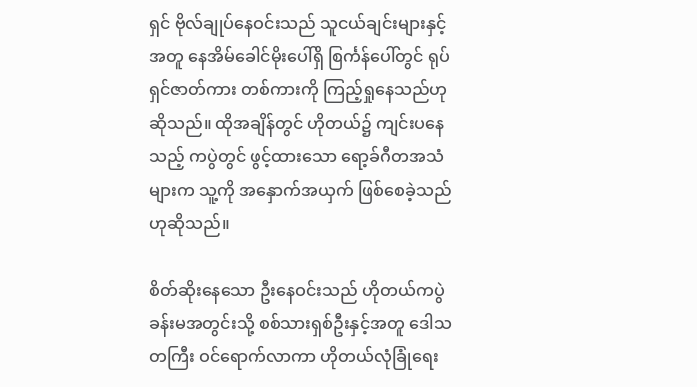ရှင် ဗိုလ်ချုပ်နေဝင်းသည် သူငယ်ချင်းများနှင့်အတူ နေအိမ်ခေါင်မိုးပေါ်ရှိ စြင်္ကန်ပေါ်တွင် ရုပ်ရှင်ဇာတ်ကား တစ်ကားကို ကြည့်ရှုနေသည်ဟုဆိုသည်။ ထိုအချိန်တွင် ဟိုတယ်၌ ကျင်းပနေသည့် ကပွဲတွင် ဖွင့်ထားသော ရော့ခ်ဂီတအသံများက သူ့ကို အနှောက်အယှက် ဖြစ်စေခဲ့သည်ဟုဆိုသည်။

စိတ်ဆိုးနေသော ဦးနေဝင်းသည် ဟိုတယ်ကပွဲခန်းမအတွင်းသို့ စစ်သားရှစ်ဦးနှင့်အတူ ဒေါသတကြီး ဝင်ရောက်လာကာ ဟိုတယ်လုံခြုံရေး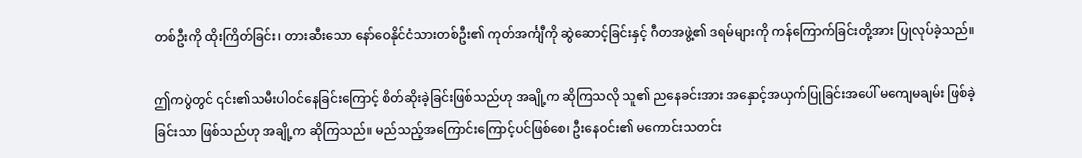တစ်ဦးကို ထိုးကြိတ်ခြင်း၊ တားဆီးသော နော်ဝေနိုင်ငံသားတစ်ဦး၏ ကုတ်အင်္ကျီကို ဆွဲဆောင့်ခြင်းနှင့် ဂီတအဖွဲ့၏ ဒရမ်များကို ကန်ကြောက်ခြင်းတို့အား ပြုလုပ်ခဲ့သည်။

ဤကပွဲတွင် ၎င်း၏သမီးပါဝင်နေခြင်းကြောင့် စိတ်ဆိုးခဲ့ခြင်းဖြစ်သည်ဟု အချို့က ဆိုကြသလို သူ၏ ညနေခင်းအား အနှောင့်အယှက်ပြုခြင်းအပေါ် မကျေမချမ်း ဖြစ်ခဲ့ခြင်းသာ ဖြစ်သည်ဟု အချို့က ဆိုကြသည်။ မည်သည့်အကြောင်းကြောင့်ပင်ဖြစ်စေ၊ ဦးနေဝင်း၏ မကောင်းသတင်း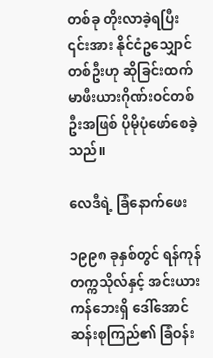တစ်ခု တိုးလာခဲ့ရပြီး ၎င်းအား နိုင်ငံဥသျှောင်တစ်ဦးဟု ဆိုခြင်းထက် မာဖီးယားဂိုဏ်းဝင်တစ်ဦးအဖြစ် ပိုမိုပုံဖော်စေခဲ့သည်။

လေဒီရဲ့ ခြံနောက်ဖေး

၁၉၉၈ ခုနှစ်တွင် ရန်ကုန်တက္ကသိုလ်နှင့် အင်းယားကန်ဘေးရှိ ဒေါ်အောင်ဆန်းစုကြည်၏ ခြံဝန်း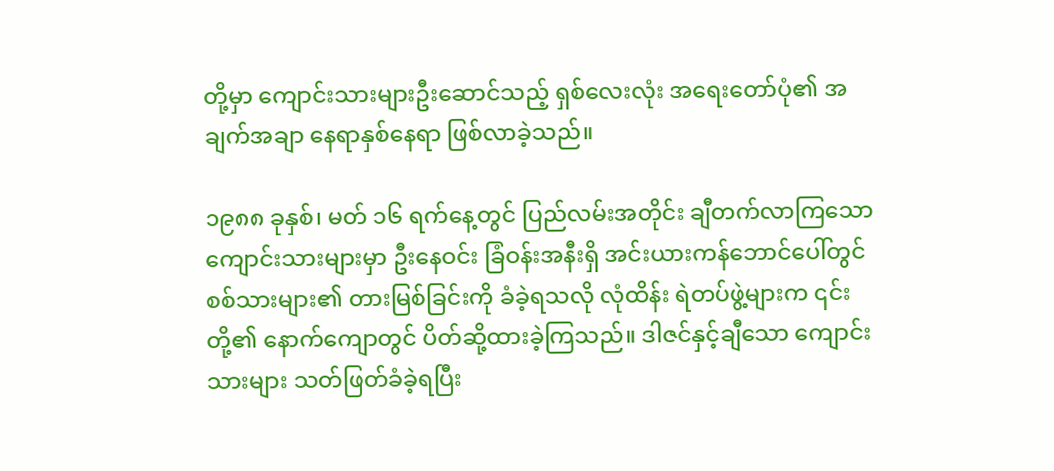တို့မှာ ကျောင်းသားများဦးဆောင်သည့် ရှစ်လေးလုံး အရေးတော်ပုံ၏ အချက်အချာ နေရာနှစ်နေရာ ဖြစ်လာခဲ့သည်။

၁၉၈၈ ခုနှစ်၊ မတ် ၁၆ ရက်နေ့တွင် ပြည်လမ်းအတိုင်း ချီတက်လာကြသော ကျောင်းသားများမှာ ဦးနေဝင်း ခြံဝန်းအနီးရှိ အင်းယားကန်ဘောင်ပေါ်တွင် စစ်သားများ၏ တားမြစ်ခြင်းကို ခံခဲ့ရသလို လုံထိန်း ရဲတပ်ဖွဲ့များက ၎င်းတို့၏ နောက်ကျောတွင် ပိတ်ဆို့ထားခဲ့ကြသည်။ ဒါဇင်နှင့်ချီသော ကျောင်းသားများ သတ်ဖြတ်ခံခဲ့ရပြီး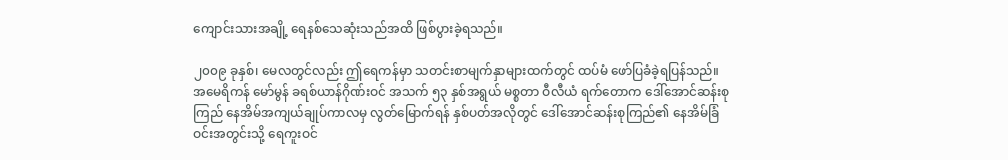ကျောင်းသားအချို့ ရေနစ်သေဆုံးသည်အထိ ဖြစ်ပွားခဲ့ရသည်။

၂၀၀၉ ခုနှစ်၊ မေလတွင်လည်း ဤရေကန်မှာ သတင်းစာမျက်နှာများထက်တွင် ထပ်မံ ဖော်ပြခံခဲ့ရပြန်သည်။ အမေရိကန် မော်မွန် ခရစ်ယာန်ဂိုဏ်းဝင် အသက် ၅၃ နှစ်အရွယ် မစ္စတာ ဝီလီယံ ရက်တောက ဒေါ်အောင်ဆန်းစုကြည် နေအိမ်အကျယ်ချုပ်ကာလမှ လွတ်မြောက်ရန် နှစ်ပတ်အလိုတွင် ဒေါ်အောင်ဆန်းစုကြည်၏ နေအိမ်ခြံဝင်းအတွင်းသို့ ရေကူးဝင်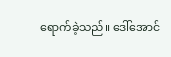ရောက်ခဲ့သည်။ ဒေါ်အောင်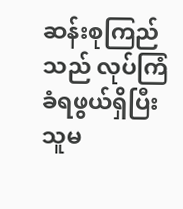ဆန်းစုကြည်သည် လုပ်ကြံခံရဖွယ်ရှိပြီး သူမ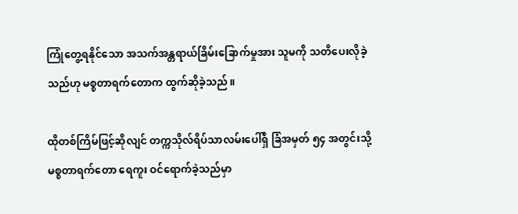ကြုံတွေ့ရနိုင်သော အသက်အန္တရာယ်ခြိမ်းခြောက်မှုအား သူမကို သတိပေးလိုခဲ့သည်ဟု မစ္စတာရက်တောက ထွက်ဆိုခဲ့သည်။

ထိုတစ်ကြိမ်ဖြင့်ဆိုလျင် တက္ကသိုလ်ရိပ်သာလမ်းပေါ်ရှိ ခြံအမှတ် ၅၄ အတွင်းသို့ မစ္စတာရက်တော ရေကူး ဝင်ရောက်ခဲ့သည်မှာ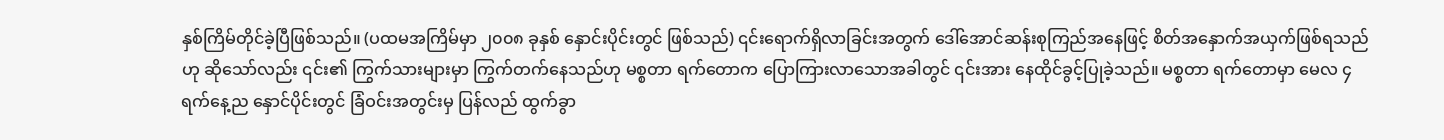နှစ်ကြိမ်တိုင်ခဲ့ပြီဖြစ်သည်။ (ပထမအကြိမ်မှာ ၂၀၀၈ ခုနှစ် နှောင်းပိုင်းတွင် ဖြစ်သည်) ၎င်းရောက်ရှိလာခြင်းအတွက် ဒေါ်အောင်ဆန်းစုကြည်အနေဖြင့် စိတ်အနှောက်အယှက်ဖြစ်ရသည်ဟု ဆိုသော်လည်း ၎င်း၏ ကြွက်သားများမှာ ကြွက်တက်နေသည်ဟု မစ္စတာ ရက်တောက ပြောကြားလာသောအခါတွင် ၎င်းအား နေထိုင်ခွင့်ပြုခဲ့သည်။ မစ္စတာ ရက်တောမှာ မေလ ၄ ရက်နေ့ည နှောင်ပိုင်းတွင် ခြံဝင်းအတွင်းမှ ပြန်လည် ထွက်ခွာ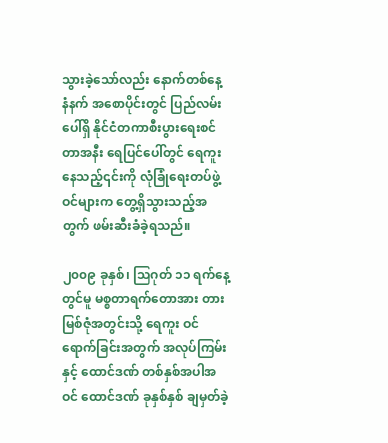သွားခဲ့သော်လည်း နောက်တစ်နေ့ နံနက် အစောပိုင်းတွင် ပြည်လမ်းပေါ်ရှိ နိုင်ငံတကာစီးပွားရေးစင်တာအနီး ရေပြင်ပေါ်တွင် ရေကူးနေသည့်၎င်းကို လုံခြုံရေးတပ်ဖွဲ့ဝင်များက တွေ့ရှိသွားသည့်အတွက် ဖမ်းဆီးခံခဲ့ရသည်။

၂၀၀၉ ခုနှစ်၊ သြဂုတ် ၁၁ ရက်နေ့တွင်မူ မစ္စတာရက်တောအား တားမြစ်ဇုံအတွင်းသို့ ရေကူး ဝင်ရောက်ခြင်းအတွက် အလုပ်ကြမ်းနှင့် ထောင်ဒဏ် တစ်နှစ်အပါအဝင် ထောင်ဒဏ် ခုနှစ်နှစ် ချမှတ်ခဲ့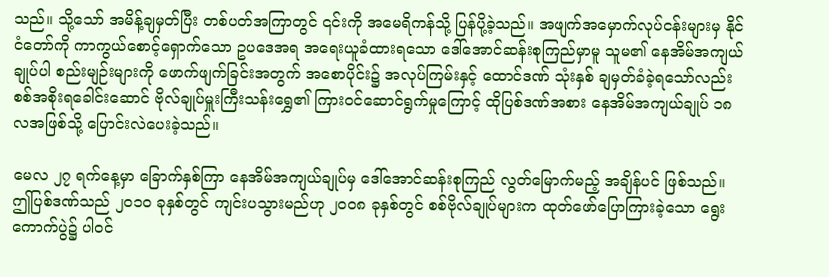သည်။ သို့သော် အမိန့်ချမှတ်ပြီး တစ်ပတ်အကြာတွင် ၎င်းကို အမေရိကန်သို့ ပြန်ပို့ခဲ့သည်။ အဖျက်အမှောက်လုပ်ငန်းများမှ နိုင်ငံတော်ကို ကာကွယ်စောင့်ရှောက်သော ဥပဒေအရ အရေးယူခံထားရသော ဒေါ်အောင်ဆန်းစုကြည်မှာမူ သူမ၏ နေအိမ်အကျယ်ချုပ်ပါ စည်းမျဉ်းများကို ဖောက်ဖျက်ခြင်းအတွက် အစောပိုင်း၌ အလုပ်ကြမ်းနှင့် ထောင်ဒဏ် သုံးနှစ် ချမှတ်ခံခဲ့ရသော်လည်း စစ်အစိုးရခေါင်းဆောင် ဗိုလ်ချုပ်မှူးကြီးသန်းရွှေ၏ ကြားဝင်ဆောင်ရွက်မှုကြောင့် ထိုပြစ်ဒဏ်အစား နေအိမ်အကျယ်ချုပ် ၁၈ လအဖြစ်သို့ ပြောင်းလဲပေးခဲ့သည်။

မေလ ၂၇ ရက်နေ့မှာ ခြောက်နှစ်ကြာ နေအိမ်အကျယ်ချုပ်မှ ဒေါ်အောင်ဆန်းစုကြည် လွတ်မြောက်မည့် အချိန်ပင် ဖြစ်သည်။ ဤပြစ်ဒဏ်သည် ၂၀၁၀ ခုနှစ်တွင် ကျင်းပသွားမည်ဟု ၂၀၀၈ ခုနှစ်တွင် စစ်ဗိုလ်ချုပ်များက ထုတ်ဖော်ပြောကြားခဲ့သော ရွေးကောက်ပွဲ၌ ပါဝင်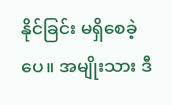နိုင်ခြင်း မရှိစေခဲ့ပေ။ အမျိုးသား ဒီ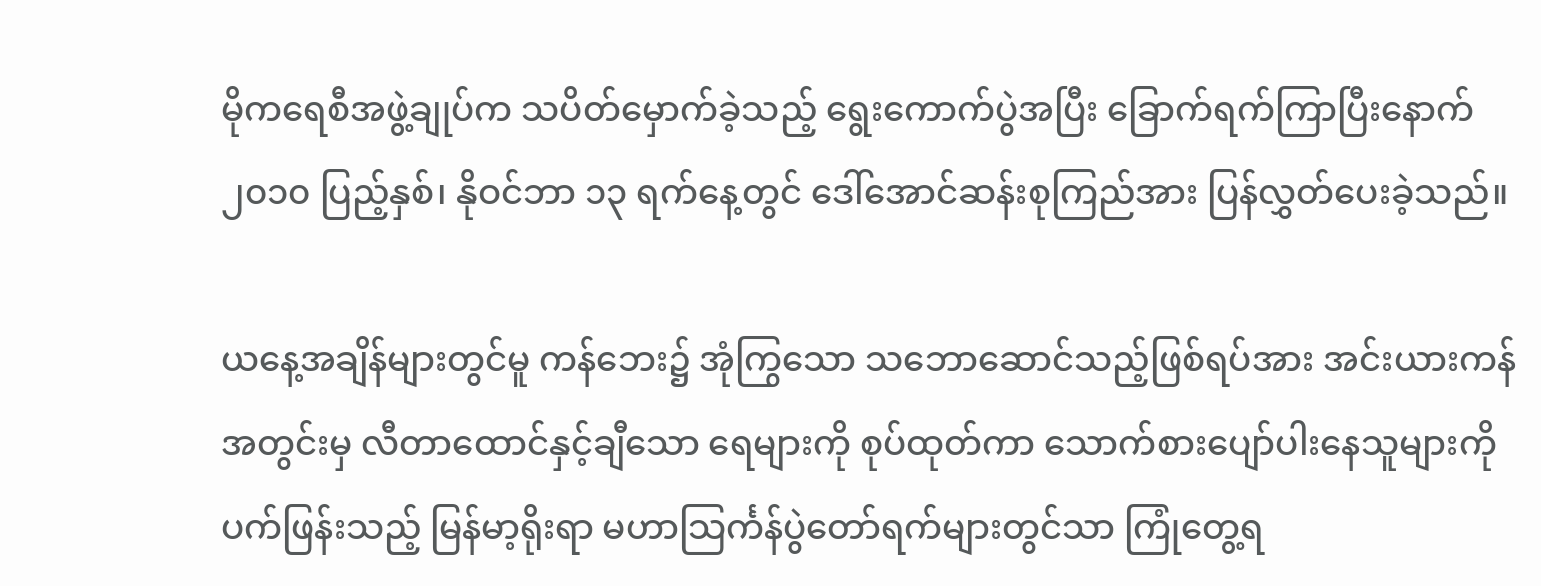မိုကရေစီအဖွဲ့ချုပ်က သပိတ်မှောက်ခဲ့သည့် ရွေးကောက်ပွဲအပြီး ခြောက်ရက်ကြာပြီးနောက် ၂၀၁၀ ပြည့်နှစ်၊ နိုဝင်ဘာ ၁၃ ရက်နေ့တွင် ဒေါ်အောင်ဆန်းစုကြည်အား ပြန်လွှတ်ပေးခဲ့သည်။

ယနေ့အချိန်များတွင်မူ ကန်ဘေး၌ အုံကြွသော သဘောဆောင်သည့်ဖြစ်ရပ်အား အင်းယားကန်အတွင်းမှ လီတာထောင်နှင့်ချီသော ရေများကို စုပ်ထုတ်ကာ သောက်စားပျော်ပါးနေသူများကို ပက်ဖြန်းသည့် မြန်မာ့ရိုးရာ မဟာသြင်္ကန်ပွဲတော်ရက်များတွင်သာ ကြုံတွေ့ရ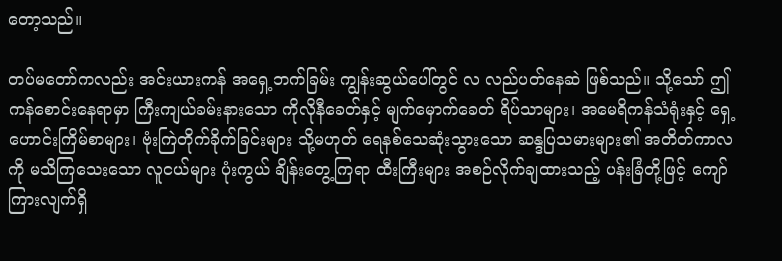တော့သည်။

တပ်မတော်ကလည်း အင်းယားကန် အရှေ့ဘက်ခြမ်း ကျွန်းဆွယ်ပေါ်တွင် လ လည်ပတ်နေဆဲ ဖြစ်သည်။ သို့သော် ဤကန်စောင်းနေရာမှာ ကြီးကျယ်ခမ်းနားသော ကိုလိုနီခေတ်နှင့် မျက်မှောက်ခေတ် ရိပ်သာများ၊ အမေရိကန်သံရုံးနှင့် ရှေ့ဟောင်းကြိမ်စာများ၊ ဗုံးကြဲတိုက်ခိုက်ခြင်းများ သို့မဟုတ် ရေနစ်သေဆုံးသွားသော ဆန္ဒပြသမားများ၏ အတိတ်ကာလကို မသိကြသေးသော လူငယ်များ ပုံးကွယ် ချိန်းတွေ့ကြရာ ထီးကြီးများ အစဉ်လိုက်ချထားသည့် ပန်းခြံတို့ဖြင့် ကျော်ကြားလျက်ရှိ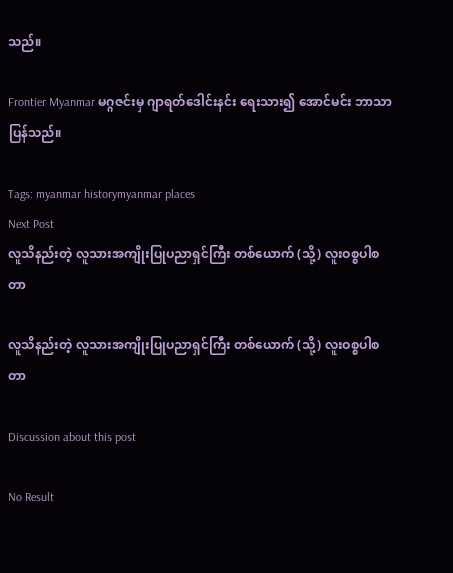သည်။

Frontier Myanmar မဂ္ဂဇင်းမှ ဂျာရတ်ဒေါင်းနင်း ရေးသား၍ အောင်မင်း ဘာသာပြန်သည်။

Tags: myanmar historymyanmar places
Next Post
လူသိနည်းတဲ့ လူသားအကျိုးပြုပညာရှင်ကြီး တစ်ယောက် (သို့) လူးဝစ္စပါစတာ

လူသိနည်းတဲ့ လူသားအကျိုးပြုပညာရှင်ကြီး တစ်ယောက် (သို့) လူးဝစ္စပါစတာ

Discussion about this post

No Result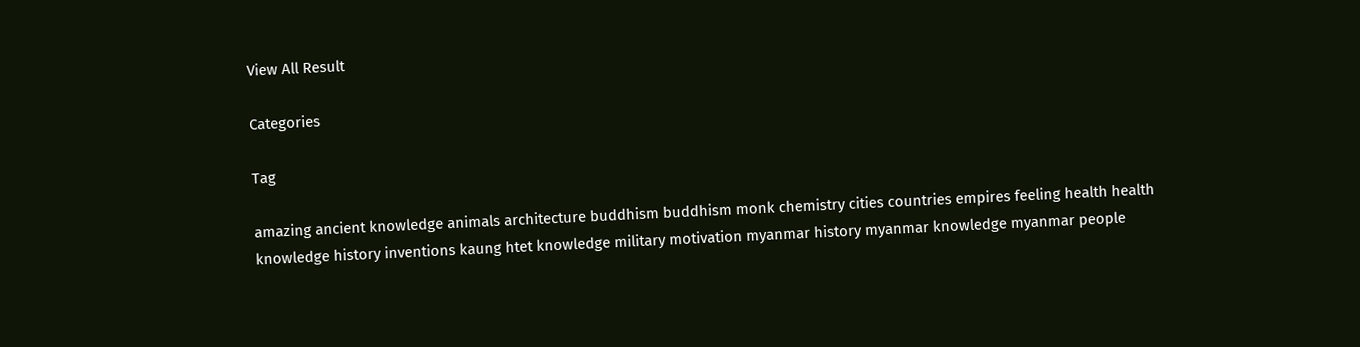View All Result

Categories

Tag

amazing ancient knowledge animals architecture buddhism buddhism monk chemistry cities countries empires feeling health health knowledge history inventions kaung htet knowledge military motivation myanmar history myanmar knowledge myanmar people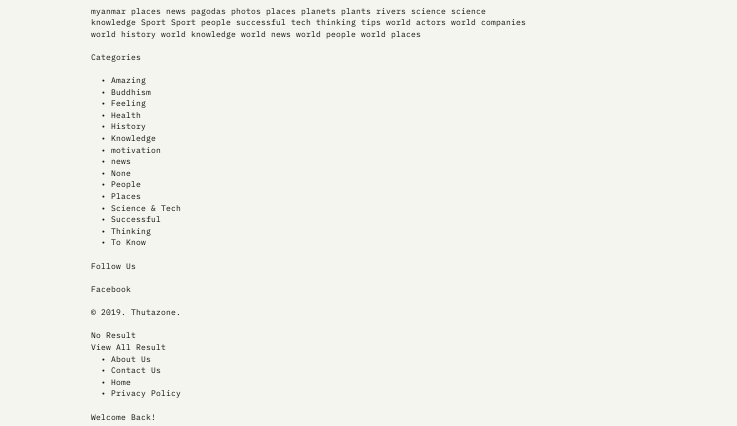myanmar places news pagodas photos places planets plants rivers science science knowledge Sport Sport people successful tech thinking tips world actors world companies world history world knowledge world news world people world places

Categories

  • Amazing
  • Buddhism
  • Feeling
  • Health
  • History
  • Knowledge
  • motivation
  • news
  • None
  • People
  • Places
  • Science & Tech
  • Successful
  • Thinking
  • To Know

Follow Us

Facebook

© 2019. Thutazone.

No Result
View All Result
  • About Us
  • Contact Us
  • Home
  • Privacy Policy

Welcome Back!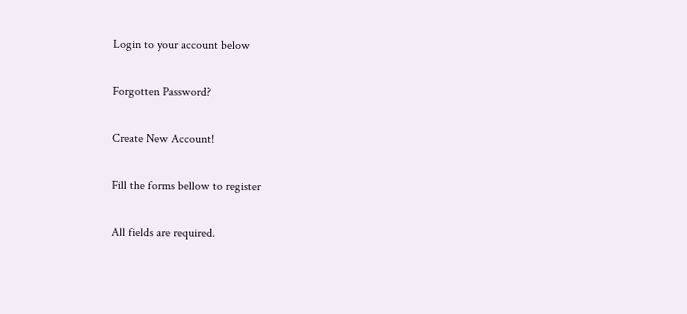Login to your account below

Forgotten Password?

Create New Account!

Fill the forms bellow to register

All fields are required.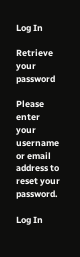Log In

Retrieve your password

Please enter your username or email address to reset your password.

Log In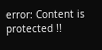error: Content is protected !!